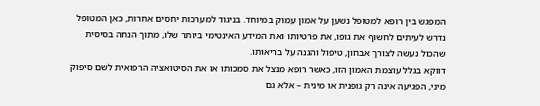המפגש בין רופא למטופל נשען על אמון עמוק במיוחד. בניגוד למערכות יחסים אחרות, כאן המטופל נדרש לעיתים לחשוף את גופו, את פרטיותו ואת המידע האינטימי ביותר שלו, מתוך הנחה בסיסית שהכול נעשה לצורך אבחון, טיפול והגנה על בריאותו.
דווקא בגלל עוצמת האמון הזו, כאשר רופא מנצל את סמכותו או את הסיטואציה הרפואית לשם סיפוק מיני, הפגיעה אינה רק גופנית או מינית – אלא גם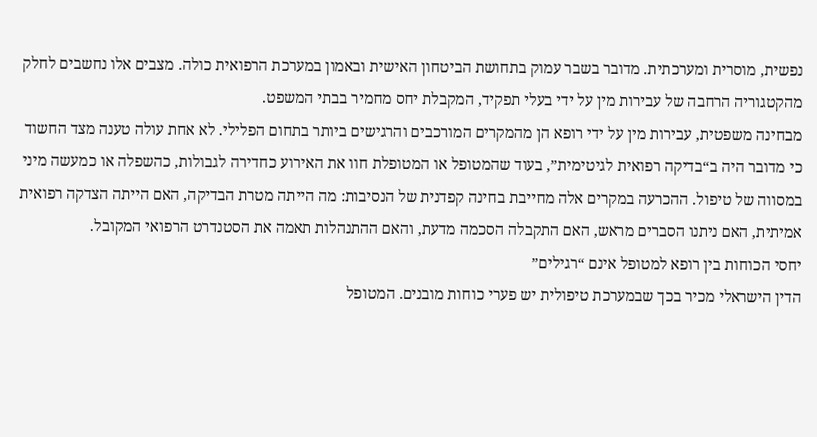נפשית, מוסרית ומערכתית. מדובר בשבר עמוק בתחושת הביטחון האישית ובאמון במערכת הרפואית כולה. מצבים אלו נחשבים לחלק מהקטגוריה הרחבה של עבירות מין על ידי בעלי תפקיד, המקבלת יחס מחמיר בבתי המשפט.
מבחינה משפטית, עבירות מין על ידי רופא הן מהמקרים המורכבים והרגישים ביותר בתחום הפלילי. לא אחת עולה טענה מצד החשוד כי מדובר היה ב“בדיקה רפואית לגיטימית”, בעוד שהמטופל או המטופלת חוו את האירוע כחדירה לגבולות, כהשפלה או כמעשה מיני במסווה של טיפול. ההכרעה במקרים אלה מחייבת בחינה קפדנית של הנסיבות: מה הייתה מטרת הבדיקה, האם הייתה הצדקה רפואית אמיתית, האם ניתנו הסברים מראש, האם התקבלה הסכמה מדעת, והאם ההתנהלות תאמה את הסטנדרט הרפואי המקובל.
יחסי הכוחות בין רופא למטופל אינם “רגילים”
הדין הישראלי מכיר בכך שבמערכת טיפולית יש פערי כוחות מובנים. המטופל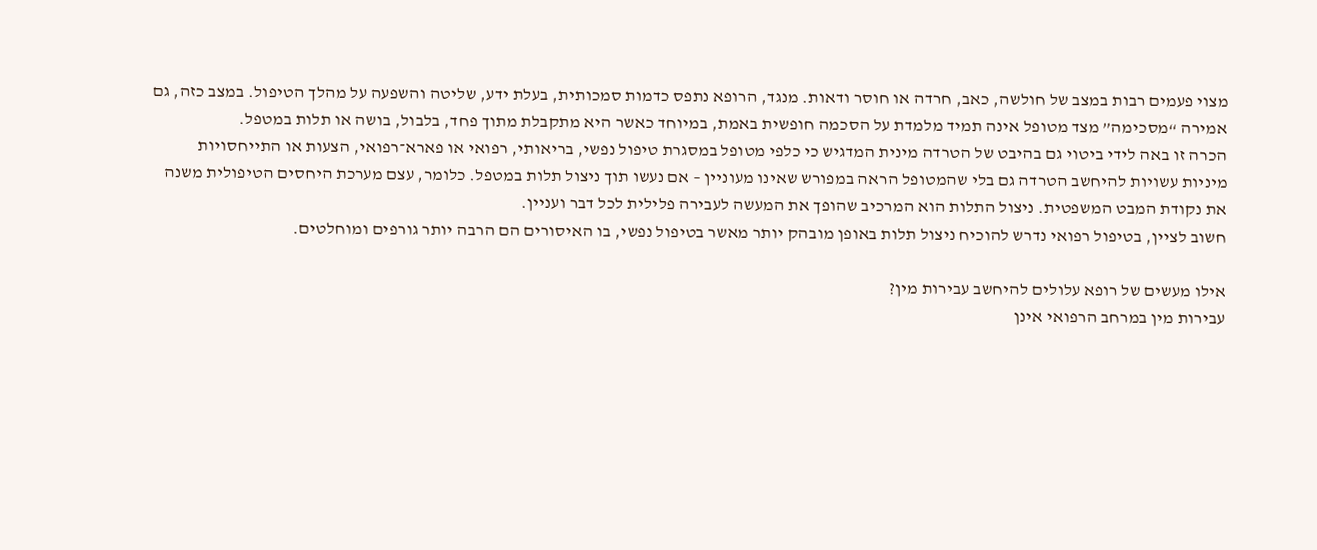מצוי פעמים רבות במצב של חולשה, כאב, חרדה או חוסר ודאות. מנגד, הרופא נתפס כדמות סמכותית, בעלת ידע, שליטה והשפעה על מהלך הטיפול. במצב כזה, גם אמירה “מסכימה” מצד מטופל אינה תמיד מלמדת על הסכמה חופשית באמת, במיוחד כאשר היא מתקבלת מתוך פחד, בלבול, בושה או תלות במטפל.
הכרה זו באה לידי ביטוי גם בהיבט של הטרדה מינית המדגיש כי כלפי מטופל במסגרת טיפול נפשי, בריאותי, רפואי או פארא־רפואי, הצעות או התייחסויות מיניות עשויות להיחשב הטרדה גם בלי שהמטופל הראה במפורש שאינו מעוניין – אם נעשו תוך ניצול תלות במטפל. כלומר, עצם מערכת היחסים הטיפולית משנה את נקודת המבט המשפטית. ניצול התלות הוא המרכיב שהופך את המעשה לעבירה פלילית לכל דבר ועניין.
חשוב לציין, בטיפול רפואי נדרש להוכיח ניצול תלות באופן מובהק יותר מאשר בטיפול נפשי, בו האיסורים הם הרבה יותר גורפים ומוחלטים.

אילו מעשים של רופא עלולים להיחשב עבירות מין?
עבירות מין במרחב הרפואי אינן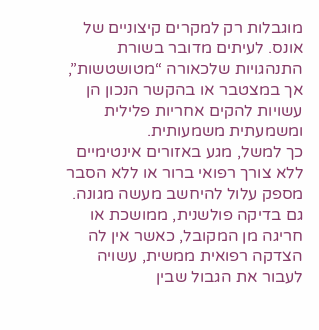מוגבלות רק למקרים קיצוניים של אונס. לעיתים מדובר בשורת התנהגויות שלכאורה “מטושטשות”, אך במצטבר או בהקשר הנכון הן עשויות להקים אחריות פלילית ומשמעתית משמעותית.
כך למשל, מגע באזורים אינטימיים ללא צורך רפואי ברור או ללא הסבר מספק עלול להיחשב מעשה מגונה. גם בדיקה פולשנית, ממושכת או חריגה מן המקובל, כאשר אין לה הצדקה רפואית ממשית, עשויה לעבור את הגבול שבין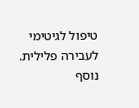טיפול לגיטימי לעבירה פלילית. נוסף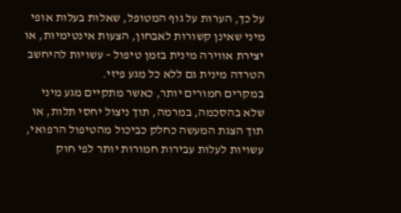על כך, הערות על גוף המטופל, שאלות בעלות אופי מיני שאינן קשורות לאבחון, הצעות אינטימיות, או יצירת אווירה מינית בזמן טיפול – עשויות להיחשב הטרדה מינית גם ללא כל מגע פיזי.
במקרים חמורים יותר, כאשר מתקיים מגע מיני שלא בהסכמה, במרמה, תוך ניצול יחסי תלות, או תוך הצגת המעשה כחלק כביכול מהטיפול הרפואי, עשויות לעלות עבירות חמורות יותר לפי חוק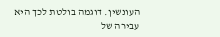העונשין. דוגמה בולטת לכך היא עבירה של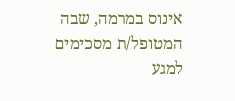אינוס במרמה, שבה המטופל/ת מסכימים למגע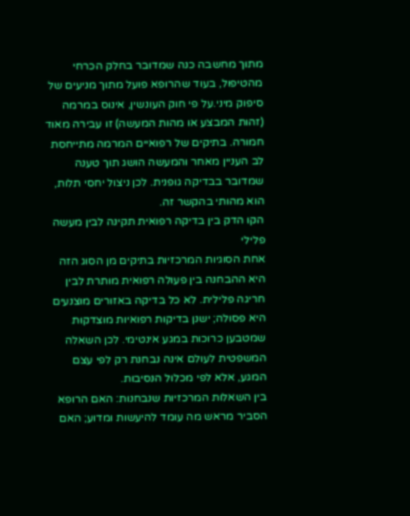מתוך מחשבה כנה שמדובר בחלק הכרחי מהטיפול, בעוד שהרופא פועל מתוך מניעים של סיפוק מיני.על פי חוק העונשין, אינוס במרמה (זהות המבצע או מהות המעשה) זו עבירה מאוד חמורה. בתיקים של רפואיים המרמה מתייחסת לב העניין מאחר והמעשה הושג תוך טענה שמדובר בבדיקה גופנית. לכן ניצול יחסי תלות, הוא מהותי בהקשר זה.
הקו הדק בין בדיקה רפואית תקינה לבין מעשה פלילי
אחת הסוגיות המרכזיות בתיקים מן הסוג הזה היא ההבחנה בין פעולה רפואית מותרת לבין חריגה פלילית. לא כל בדיקה באזורים מוצנעים היא פסולה; ישנן בדיקות רפואיות מוצדקות שמטבען כרוכות במגע אינטימי. לכן השאלה המשפטית לעולם אינה נבחנת רק לפי עצם המגע, אלא לפי מכלול הנסיבות.
בין השאלות המרכזיות שנבחנות: האם הרופא הסביר מראש מה עומד להיעשות ומדוע; האם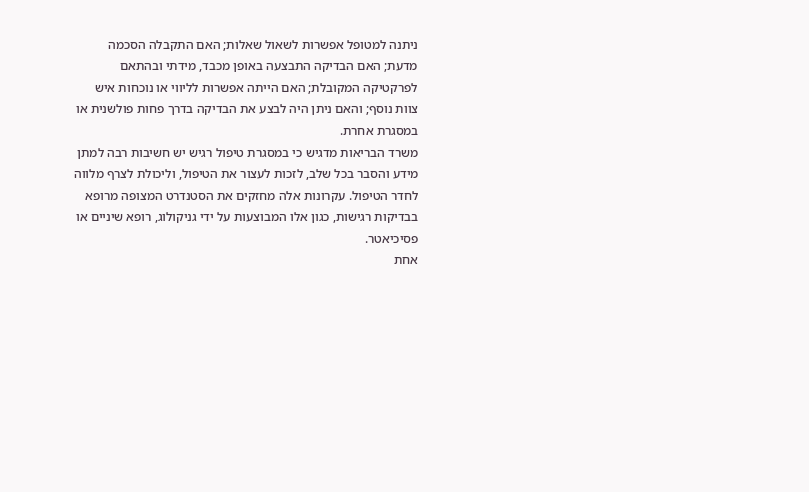ניתנה למטופל אפשרות לשאול שאלות; האם התקבלה הסכמה מדעת; האם הבדיקה התבצעה באופן מכבד, מידתי ובהתאם לפרקטיקה המקובלת; האם הייתה אפשרות לליווי או נוכחות איש צוות נוסף; והאם ניתן היה לבצע את הבדיקה בדרך פחות פולשנית או במסגרת אחרת.
משרד הבריאות מדגיש כי במסגרת טיפול רגיש יש חשיבות רבה למתן מידע והסבר בכל שלב, לזכות לעצור את הטיפול, וליכולת לצרף מלווה לחדר הטיפול. עקרונות אלה מחזקים את הסטנדרט המצופה מרופא בבדיקות רגישות, כגון אלו המבוצעות על ידי גניקולוג, רופא שיניים או פסיכיאטר.
אחת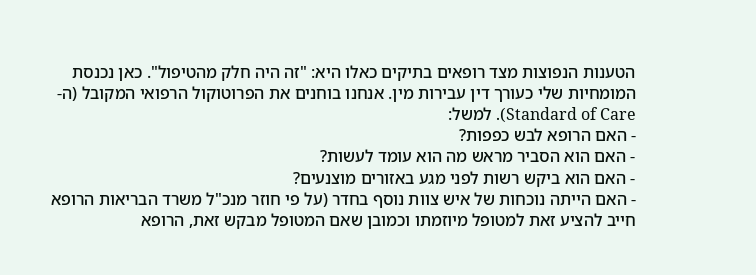הטענות הנפוצות מצד רופאים בתיקים כאלו היא: "זה היה חלק מהטיפול". כאן נכנסת המומחיות שלי כעורך דין עבירות מין. אנחנו בוחנים את הפרוטוקול הרפואי המקובל (ה-Standard of Care). למשל:
- האם הרופא לבש כפפות?
- האם הוא הסביר מראש מה הוא עומד לעשות?
- האם הוא ביקש רשות לפני מגע באזורים מוצנעים?
- האם הייתה נוכחות של איש צוות נוסף בחדר (על פי חוזר מנכ"ל משרד הבריאות הרופא חייב להציע זאת למטופל מיוזמתו וכמובן שאם המטופל מבקש זאת, הרופא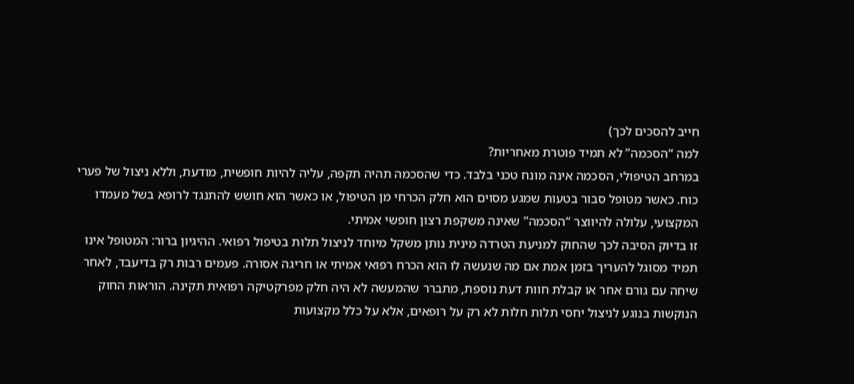חייב להסכים לכך)
למה “הסכמה” לא תמיד פוטרת מאחריות?
במרחב הטיפולי, הסכמה אינה מונח טכני בלבד. כדי שהסכמה תהיה תקפה, עליה להיות חופשית, מודעת, וללא ניצול של פערי כוח. כאשר מטופל סבור בטעות שמגע מסוים הוא חלק הכרחי מן הטיפול, או כאשר הוא חושש להתנגד לרופא בשל מעמדו המקצועי, עלולה להיווצר “הסכמה” שאינה משקפת רצון חופשי אמיתי.
זו בדיוק הסיבה לכך שהחוק למניעת הטרדה מינית נותן משקל מיוחד לניצול תלות בטיפול רפואי. ההיגיון ברור: המטופל אינו תמיד מסוגל להעריך בזמן אמת אם מה שנעשה לו הוא הכרח רפואי אמיתי או חריגה אסורה. פעמים רבות רק בדיעבד, לאחר שיחה עם גורם אחר או קבלת חוות דעת נוספת, מתברר שהמעשה לא היה חלק מפרקטיקה רפואית תקינה. הוראות החוק הנוקשות בנוגע לניצול יחסי תלות חלות לא רק על רופאים, אלא על כלל מקצועות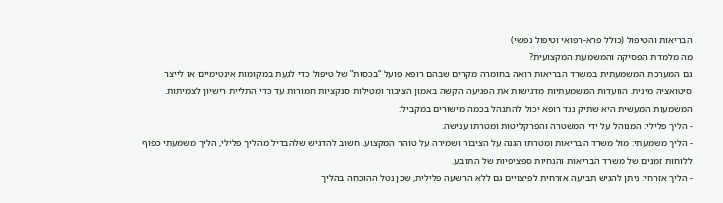הבריאות והטיפול (כולל פרא-רפואי וטיפול נפשי)
מה מלמדת הפסיקה והמשמעת המקצועית?
גם המערכת המשמעתית במשרד הבריאות רואה בחומרה מקרים שבהם רופא פועל “בכסות” של טיפול כדי לגעת במקומות אינטימיים או לייצר סיטואציה מינית. הוועדות המשמעתיות מדגישות את הפגיעה הקשה באמון הציבור ומטילות סנקציות חמורות עד כדי התליית רישיון לצמיתות.
המשמעות המעשית היא שתיק נגד רופא יכול להתנהל בכמה מישורים במקביל:
- הליך פלילי: המנוהל על ידי המשטרה והפרקליטות ומטרתו ענישה.
- הליך משמעתי: מול משרד הבריאות ומטרתו הגנה על הציבור ושמירה על טוהר המקצוע. חשוב להדגיש שלהבדיל מהליך פלילי, הליך משמעתי כפוף ללוחות זמנים של משרד הבריאות והנחיות ספציפיות של התובע.
- הליך אזרחי: ניתן להגיש תביעה אזרחית לפיצויים גם ללא הרשעה פלילית, שכן נטל ההוכחה בהליך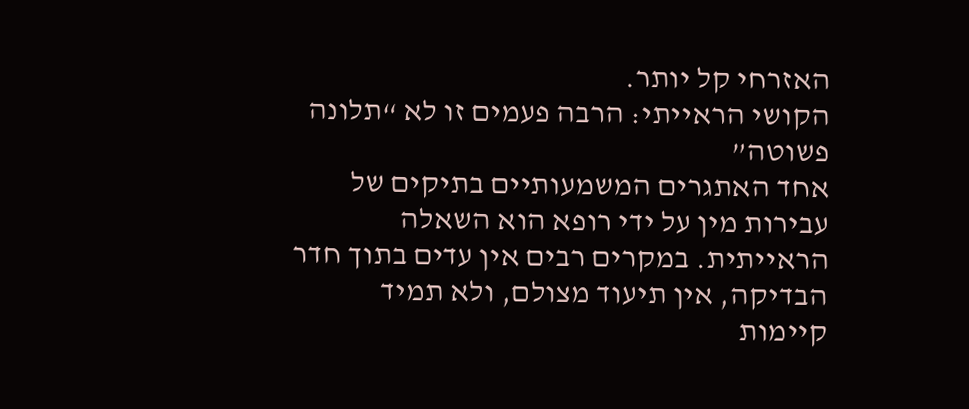האזרחי קל יותר.
הקושי הראייתי: הרבה פעמים זו לא “תלונה פשוטה”
אחד האתגרים המשמעותיים בתיקים של עבירות מין על ידי רופא הוא השאלה הראייתית. במקרים רבים אין עדים בתוך חדר הבדיקה, אין תיעוד מצולם, ולא תמיד קיימות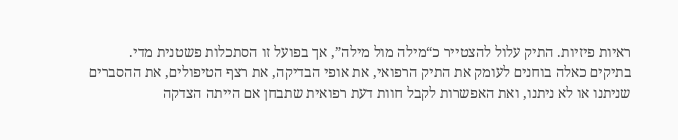ראיות פיזיות. התיק עלול להצטייר כ“מילה מול מילה”, אך בפועל זו הסתכלות פשטנית מדי.
בתיקים כאלה בוחנים לעומק את התיק הרפואי, את אופי הבדיקה, את רצף הטיפולים, את ההסברים שניתנו או לא ניתנו, ואת האפשרות לקבל חוות דעת רפואית שתבחן אם הייתה הצדקה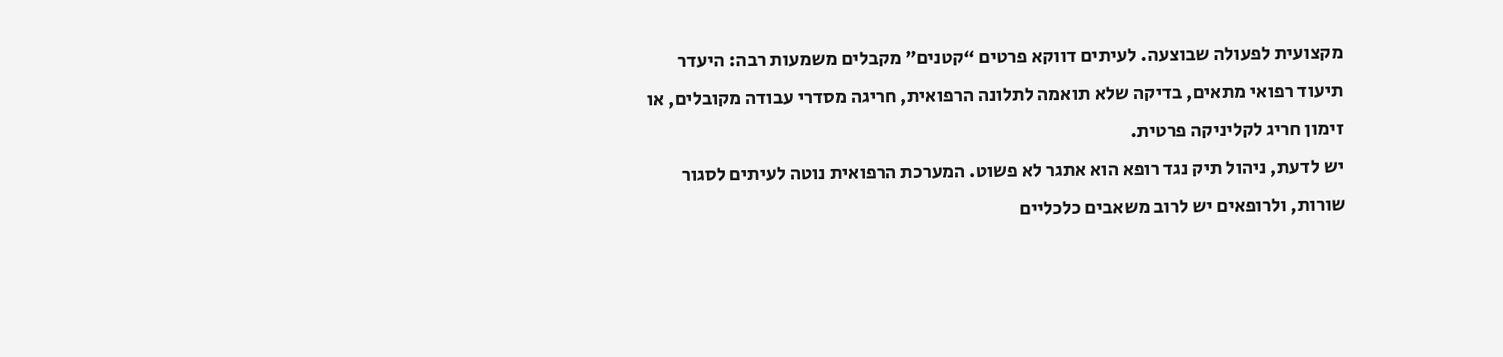מקצועית לפעולה שבוצעה. לעיתים דווקא פרטים “קטנים” מקבלים משמעות רבה: היעדר תיעוד רפואי מתאים, בדיקה שלא תואמה לתלונה הרפואית, חריגה מסדרי עבודה מקובלים, או זימון חריג לקליניקה פרטית.
יש לדעת, ניהול תיק נגד רופא הוא אתגר לא פשוט. המערכת הרפואית נוטה לעיתים לסגור שורות, ולרופאים יש לרוב משאבים כלכליים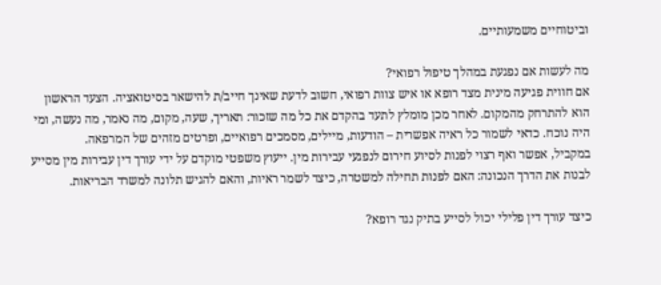וביטוחיים משמעותיים.

מה לעשות אם נפגעת במהלך טיפול רפואי?
אם חווית פגיעה מינית מצד רופא או איש צוות רפואי, חשוב לדעת שאינך חייב/ת להישאר בסיטואציה. הצעד הראשון הוא להתרחק מהמקום. לאחר מכן מומלץ לתעד בהקדם את כל מה שזכור: תאריך, שעה, מקום, מה נאמר, מה נעשה, ומי היה נוכח. כדאי לשמור כל ראיה אפשרית – הודעות, מיילים, מסמכים רפואיים, ופרטים מזהים של המרפאה.
במקביל, אפשר ואף רצוי לפנות לסיוע חירום לנפגעי עבירות מין. ייעוץ משפטי מוקדם על ידי עורך דין עבירות מין מסייע לבנות את הדרך הנכונה: האם לפנות תחילה למשטרה, כיצד לשמר ראיות, והאם להגיש תלונה למשרד הבריאות.

כיצד עורך דין פלילי יכול לסייע בתיק נגד רופא?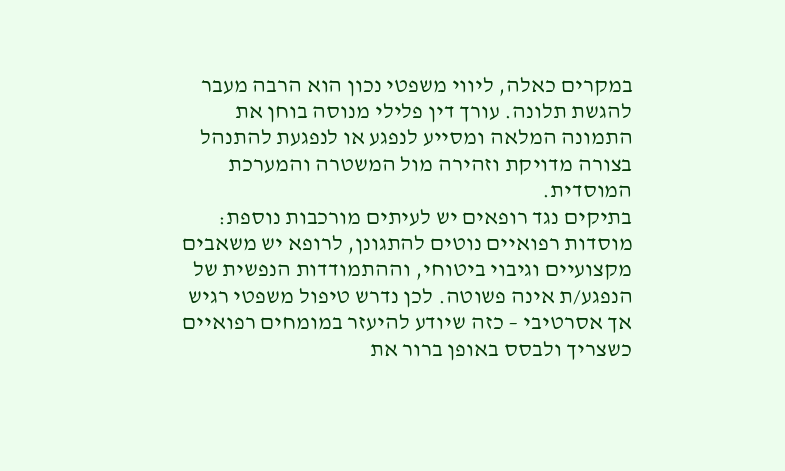במקרים כאלה, ליווי משפטי נכון הוא הרבה מעבר להגשת תלונה. עורך דין פלילי מנוסה בוחן את התמונה המלאה ומסייע לנפגע או לנפגעת להתנהל בצורה מדויקת וזהירה מול המשטרה והמערכת המוסדית.
בתיקים נגד רופאים יש לעיתים מורכבות נוספת: מוסדות רפואיים נוטים להתגונן, לרופא יש משאבים מקצועיים וגיבוי ביטוחי, וההתמודדות הנפשית של הנפגע/ת אינה פשוטה. לכן נדרש טיפול משפטי רגיש אך אסרטיבי – כזה שיודע להיעזר במומחים רפואיים כשצריך ולבסס באופן ברור את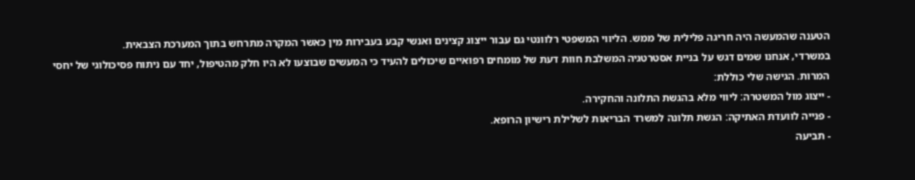הטענה שהמעשה היה חריגה פלילית של ממש. הליווי המשפטי רלוונטי גם עבור ייצוג קצינים ואנשי קבע בעבירות מין כאשר המקרה מתרחש בתוך המערכת הצבאית.
במשרדי, אנחנו שמים דגש על בניית אסטרטגיה המשלבת חוות דעת של מומחים רפואיים שיכולים להעיד כי המעשים שבוצעו לא היו חלק מהטיפול, יחד עם ניתוח פסיכולוגי של יחסי המרות. הגישה שלי כוללת:
- ייצוג מול המשטרה: ליווי מלא בהגשת התלונה והחקירה.
- פנייה לוועדת האתיקה: הגשת תלונה למשרד הבריאות לשלילת רישיון הרופא.
- תביעה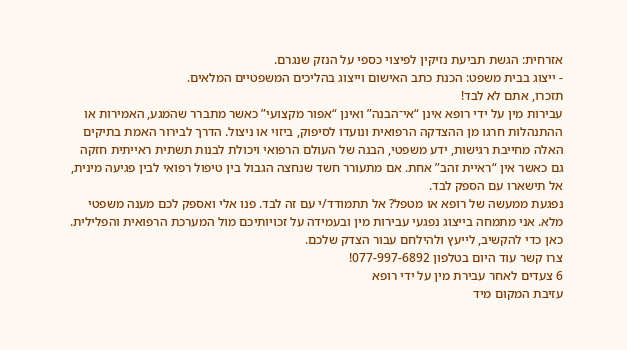אזרחית: הגשת תביעת נזיקין לפיצוי כספי על הנזק שנגרם.
- ייצוג בבית משפט: הכנת כתב האישום וייצוג בהליכים המשפטיים המלאים.
תזכרו, אתם לא לבד!
עבירות מין על ידי רופא אינן “אי־הבנה” ואינן “אפור מקצועי” כאשר מתברר שהמגע, האמירות או ההתנהלות חרגו מן ההצדקה הרפואית ונועדו לסיפוק, ביזוי או ניצול. הדרך לבירור האמת בתיקים האלה מחייבת רגישות, ידע משפטי, הבנה של העולם הרפואי ויכולת לבנות תשתית ראייתית חזקה גם כאשר אין “ראיית זהב” אחת. אם מתעורר חשד שנחצה הגבול בין טיפול רפואי לבין פגיעה מינית, אל תישארו עם הספק לבד.
נפגעת ממעשה של רופא או מטפל? אל תתמודד/י עם זה לבד. פנו אלי ואספק לכם מענה משפטי מלא. אני מתמחה בייצוג נפגעי עבירות מין ובעמידה על זכויותיכם מול המערכת הרפואית והפלילית. כאן כדי להקשיב, לייעץ ולהילחם עבור הצדק שלכם.
צרו קשר עוד היום בטלפון 077-997-6892!
6 צעדים לאחר עבירת מין על ידי רופא
עזיבת המקום מיד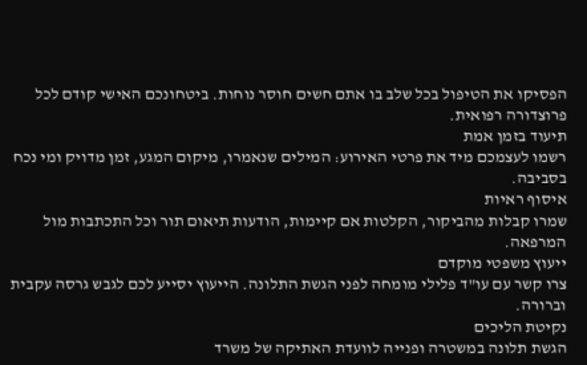הפסיקו את הטיפול בכל שלב בו אתם חשים חוסר נוחות. ביטחונכם האישי קודם לכל פרוצדורה רפואית.
תיעוד בזמן אמת
רשמו לעצמכם מיד את פרטי האירוע: המילים שנאמרו, מיקום המגע, זמן מדויק ומי נכח בסביבה.
איסוף ראיות
שמרו קבלות מהביקור, הקלטות אם קיימות, הודעות תיאום תור וכל התכתבות מול המרפאה.
ייעוץ משפטי מוקדם
צרו קשר עם עו"ד פלילי מומחה לפני הגשת התלונה. הייעוץ יסייע לכם לגבש גרסה עקבית וברורה.
נקיטת הליכים
הגשת תלונה במשטרה ופנייה לוועדת האתיקה של משרד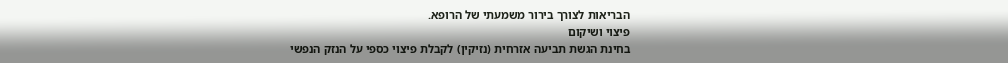הבריאות לצורך בירור משמעתי של הרופא.
פיצוי ושיקום
בחינת הגשת תביעה אזרחית (נזיקין) לקבלת פיצוי כספי על הנזק הנפשי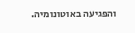והפגיעה באוטונומיה.